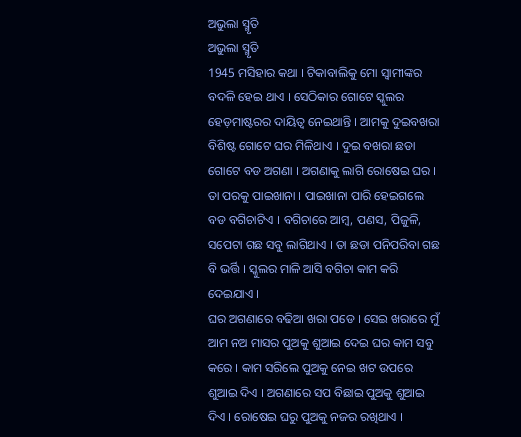ଅଭୁଲା ସ୍ମୃତି
ଅଭୁଲା ସ୍ମୃତି
1945 ମସିହାର କଥା । ଟିକାବାଲିକୁ ମୋ ସ୍ୱାମୀଙ୍କର ବଦଳି ହେଇ ଥାଏ । ସେଠିକାର ଗୋଟେ ସ୍କୁଲର ହେଡ଼ମାଷ୍ଟରର ଦାୟିତ୍ୱ ନେଇଥାନ୍ତି । ଆମକୁ ଦୁଇବଖରା ବିଶିଷ୍ଟ ଗୋଟେ ଘର ମିଳିଥାଏ । ଦୁଇ ବଖରା ଛଡା ଗୋଟେ ବଡ ଅଗଣା । ଅଗଣାକୁ ଲାଗି ରୋଷେଇ ଘର । ତା ପରକୁ ପାଇଖାନା । ପାଇଖାନା ପାରି ହେଇଗଲେ ବଡ ବଗିଚାଟିଏ । ବଗିଚାରେ ଆମ୍ବ, ପଣସ, ପିଜୁଳି, ସପେଟା ଗଛ ସବୁ ଲାଗିଥାଏ । ତା ଛଡା ପନିପରିବା ଗଛ ବି ଭର୍ତ୍ତି । ସ୍କୁଲର ମାଳି ଆସି ବଗିଚା କାମ କରି ଦେଇଯାଏ ।
ଘର ଅଗଣାରେ ବଢିଆ ଖରା ପଡେ । ସେଇ ଖରାରେ ମୁଁ ଆମ ନଅ ମାସର ପୁଅକୁ ଶୁଆଇ ଦେଇ ଘର କାମ ସବୁ କରେ । କାମ ସରିଲେ ପୁଅକୁ ନେଇ ଖଟ ଉପରେ ଶୁଆଇ ଦିଏ । ଅଗଣାରେ ସପ ବିଛାଇ ପୁଅକୁ ଶୁଆଇ ଦିଏ । ରୋଷେଇ ଘରୁ ପୁଅକୁ ନଜର ରଖିଥାଏ ।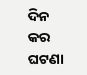ଦିନ
କର ଘଟଣା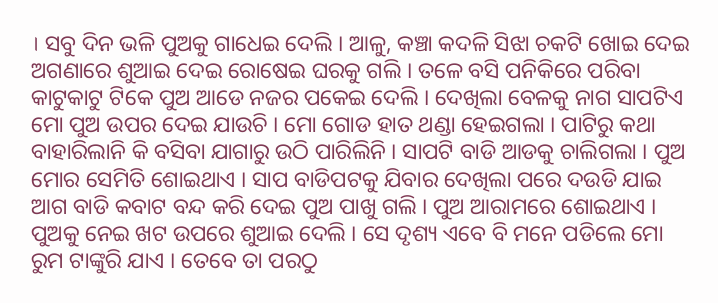। ସବୁ ଦିନ ଭଳି ପୁଅକୁ ଗାଧେଇ ଦେଲି । ଆଳୁ, କଞ୍ଚା କଦଳି ସିଝା ଚକଟି ଖୋଇ ଦେଇ ଅଗଣାରେ ଶୁଆଇ ଦେଇ ରୋଷେଇ ଘରକୁ ଗଲି । ତଳେ ବସି ପନିକିରେ ପରିବା କାଟୁକାଟୁ ଟିକେ ପୁଅ ଆଡେ ନଜର ପକେଇ ଦେଲି । ଦେଖିଲା ବେଳକୁ ନାଗ ସାପଟିଏ ମୋ ପୁଅ ଉପର ଦେଇ ଯାଉଚି । ମୋ ଗୋଡ ହାତ ଥଣ୍ଡା ହେଇଗଲା । ପାଟିରୁ କଥା ବାହାରିଲାନି କି ବସିବା ଯାଗାରୁ ଉଠି ପାରିଲିନି । ସାପଟି ବାଡି ଆଡକୁ ଚାଲିଗଲା । ପୁଅ ମୋର ସେମିତି ଶୋଇଥାଏ । ସାପ ବାଡିପଟକୁ ଯିବାର ଦେଖିଲା ପରେ ଦଉଡି ଯାଇ ଆଗ ବାଡି କବାଟ ବନ୍ଦ କରି ଦେଇ ପୁଅ ପାଖୁ ଗଲି । ପୁଅ ଆରାମରେ ଶୋଇଥାଏ । ପୁଅକୁ ନେଇ ଖଟ ଉପରେ ଶୁଆଇ ଦେଲି । ସେ ଦୃଶ୍ୟ ଏବେ ବି ମନେ ପଡିଲେ ମୋ ରୁମ ଟାଙ୍କୁରି ଯାଏ । ତେବେ ତା ପରଠୁ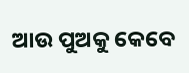ଆଉ ପୁଅକୁ କେବେ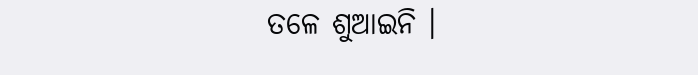ତଳେ ଶୁଆଇନି ।